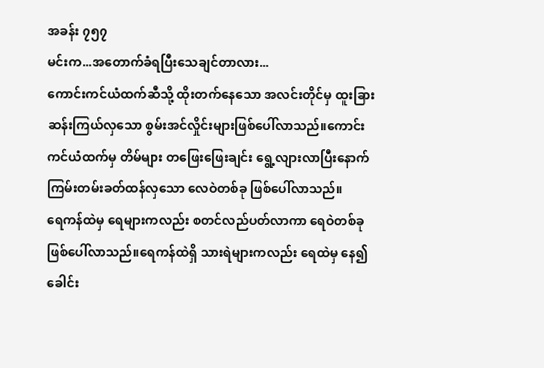အခန်း ၇၅၇
မင်းက...အတောက်ခံရပြီးသေချင်တာလား...
ကောင်းကင်ယံထက်ဆီသို့ ထိုးတက်နေသော အလင်းတိုင်မှ ထူးခြားဆန်းကြယ်လှသော စွမ်းအင်လှိုင်းများဖြစ်ပေါ်လာသည်။ကောင်းကင်ယံထက်မှ တိမ်များ တဖြေးဖြေးချင်း ရွေ့လျားလာပြီးနောက် ကြမ်းတမ်းခတ်ထန်လှသော လေဝဲတစ်ခု ဖြစ်ပေါ်လာသည်။
ရေကန်ထဲမှ ရေများကလည်း စတင်လည်ပတ်လာကာ ရေဝဲတစ်ခု ဖြစ်ပေါ်လာသည်။ရေကန်ထဲရှိ သားရဲများကလည်း ရေထဲမှ နေ၍ ခေါင်း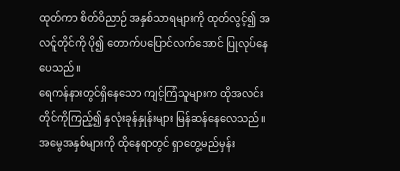ထုတ်ကာ စိတ်ဝိညာဉ် အနှစ်သာရများကို ထုတ်လွင့်၍ အလင်ူတိုင်ကို ပို၍ တောက်ပပြောင်လက်အောင် ပြုလုပ်နေပေသည်။
ရေကန်နားတွင်ရှိနေသော ကျင့်ကြံသူများက ထိုအလင်းတိုင်ကိုကြည့်၍ နှလုံးခုန်နှုန်းများ မြန်ဆန်နေလေသည်။အမွေအနှစ်များကို ထိုနေရာတွင် ရှာတွေ့မည်မှန်း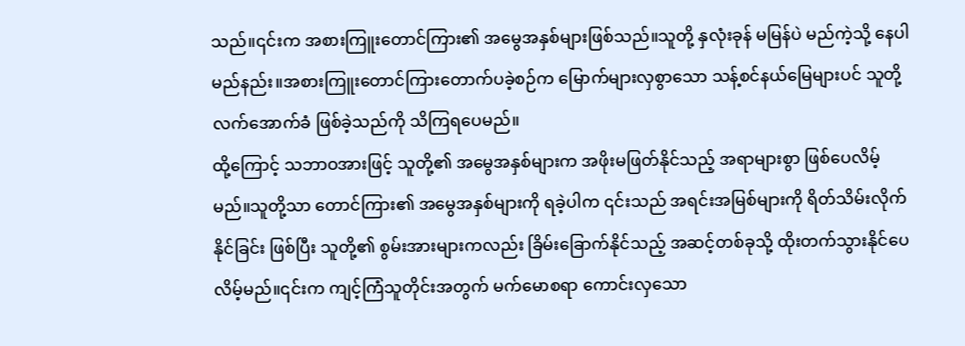သည်။၎င်းက အစားကြူးတောင်ကြား၏ အမွေအနှစ်များဖြစ်သည်။သူတို့ နှလုံးခုန် မမြန်ပဲ မည်ကဲ့သို့ နေပါမည်နည်း။အစားကြူးတောင်ကြားတောက်ပခဲ့စဉ်က မြောက်များလှစွာသော သန့်စင်နယ်မြေများပင် သူတို့လက်အောက်ခံ ဖြစ်ခဲ့သည်ကို သိကြရပေမည်။
ထို့ကြောင့် သဘာဝအားဖြင့် သူတို့၏ အမွေအနှစ်များက အဖိုးမဖြတ်နိုင်သည့် အရာများစွာ ဖြစ်ပေလိမ့်မည်။သူတို့သာ တောင်ကြား၏ အမွေအနှစ်များကို ရခဲ့ပါက ၎င်းသည် အရင်းအမြစ်များကို ရိတ်သိမ်းလိုက်နိုင်ခြင်း ဖြစ်ပြီး သူတို့၏ စွမ်းအားများကလည်း ခြိမ်းခြောက်နိုင်သည့် အဆင့်တစ်ခုသို့ ထိုးတက်သွားနိုင်ပေလိမ့်မည်။၎င်းက ကျင့်ကြံသူတိုင်းအတွက် မက်မောစရာ ကောင်းလှသော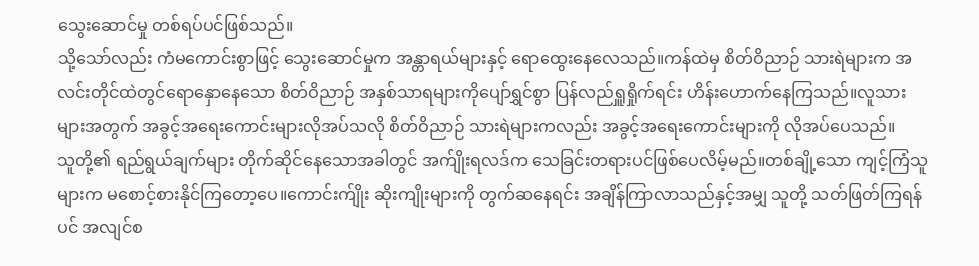သွေးဆောင်မှု တစ်ရပ်ပင်ဖြစ်သည်။
သို့သော်လည်း ကံမကောင်းစွာဖြင့် သွေးဆောင်မှုက အန္တာရယ်များနှင့် ရောထွေးနေလေသည်။ကန်ထဲမှ စိတ်ဝိညာဉ် သားရဲများက အလင်းတိုင်ထဲတွင်ရောနှောနေသော စိတ်ဝိညာဉ် အနှစ်သာရများကိုပျော်ရွှင်စွာ ပြန်လည်ရှူရှိုက်ရင်း ဟိန်းဟောက်နေကြသည်။လူသားများအတွက် အခွင့်အရေးကောင်းများလိုအပ်သလို စိတ်ဝိညာဉ် သားရဲများကလည်း အခွင့်အရေးကောင်းများကို လိုအပ်ပေသည်။
သူတို့၏ ရည်ရွယ်ချက်များ တိုက်ဆိုင်နေသောအခါတွင် အက်ျိုးရလဒ်က သေခြင်းတရားပင်ဖြစ်ပေလိမ့်မည်။တစ်ချို့သော ကျင့်ကြံသူများက မစောင့်စားနိုင်ကြတော့ပေ။ကောင်းက်ျိုး ဆိုးကျိုးများကို တွက်ဆနေရင်း အချိန်ကြာလာသည်နှင့်အမျှ သူတို့ သတ်ဖြတ်ကြရန်ပင် အလျင်စ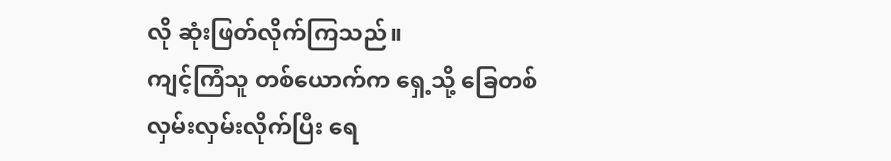လို ဆုံးဖြတ်လိုက်ကြသည်။
ကျင့်ကြံသူ တစ်ယောက်က ရှေ့သို့ ခြေတစ်လှမ်းလှမ်းလိုက်ပြီး ရေ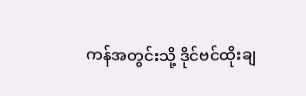ကန်အတွင်းသို့ ဒိုင်ဗင်ထိုးချ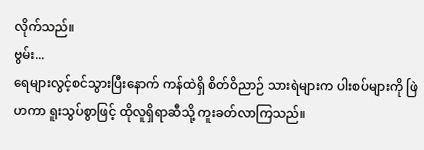လိုက်သည်။
ဗွမ်း...
ရေများလွင့်စင်သွားပြီးနောက် ကန်ထဲရှိ စိတ်ဝိညာဉ် သားရဲများက ပါးစပ်များကို ဖြဲဟကာ ရူးသွပ်စွာဖြင့် ထိုလူရှိရာဆီသို့ ကူးခတ်လာကြသည်။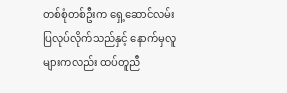တစ်စုံတစ်ဦးက ရှေ့ဆောင်လမ်းပြလုပ်လိုက်သည်နှင့် နောက်မှလူများကလည်း ထပ်တူညီ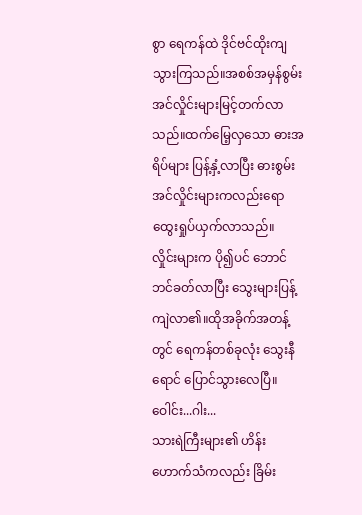စွာ ရေကန်ထဲ ဒိုင်ဗင်ထိုးကျသွားကြသည်။အစစ်အမှန်စွမ်းအင်လှိုင်းများမြင့်တက်လာသည်။ထက်မြေ့လှသော ဓားအရိပ်များ ပြန့်နှံ့လာပြီး ဓားစွမ်းအင်လှိုင်းများကလည်းရောထွေးရှုပ်ယှက်လာသည်။
လှိုင်းများက ပို၍ပင် ဘောင်ဘင်ခတ်လာပြီး သွေးများပြန့်ကျဲလာ၏။ထိုအခိုက်အတန့်တွင် ရေကန်တစ်ခုလုံး သွေးနီရောင် ပြောင်သွားလေပြီ။
ဝေါင်း...ဂါး...
သားရဲကြီးများ၏ ဟိန်းဟောက်သံကလည်း ခြိမ်း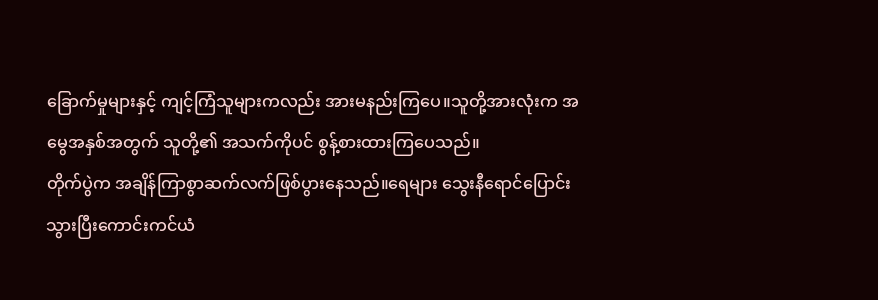ခြောက်မှုများနှင့် ကျင့်ကြံသူများကလည်း အားမနည်းကြပေ။သူတို့အားလုံးက အမွေအနှစ်အတွက် သူတို့၏ အသက်ကိုပင် စွန့်စားထားကြပေသည်။
တိုက်ပွဲက အချိန်ကြာစွာဆက်လက်ဖြစ်ပွားနေသည်။ရေများ သွေးနီရောင်ပြောင်းသွားပြီးကောင်းကင်ယံ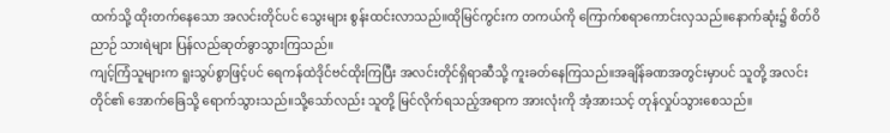ထက်သို့ ထိုးတက်နေသော အလင်းတိုင်ပင် သွေးများ စွန်းထင်းလာသည်။ထိုမြင်ကွင်းက တကယ်ကို ကြောက်စရာကောင်းလှသည်။နောက်ဆုံး၌ စိတ်ဝိညာဉ် သားရဲများ ပြန်လည်ဆုတ်ခွာသွားကြသည်။
ကျင့်ကြံသူများက ရူးသွပ်စွာဖြင့်ပင် ရေကန်ထဲဒိုင်ဗင်ထိုးကြပြီး အလင်းတိုင်ရှိရာဆီသို့ ကူးခတ်နေကြသည်။အချိန်ခဏအတွင်းမှာပင် သူတို့ အလင်းတိုင်၏ အောက်ခြေသို့ ရောက်သွားသည်။သို့သော်လည်း သူတို့ မြင်လိုက်ရသည့်အရာက အားလုံးကို အံ့အားသင့် တုန်လှုပ်သွားစေသည်။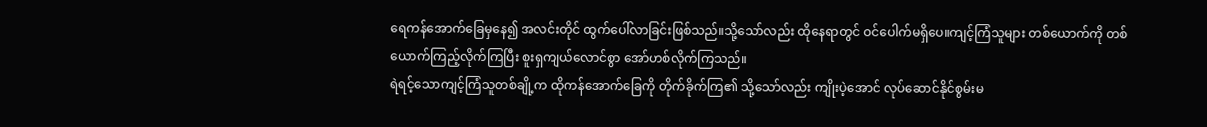ရေကန်အောက်ခြေမှနေ၍ အလင်းတိုင် ထွက်ပေါ်လာခြင်းဖြစ်သည်။သို့သော်လည်း ထိုနေရာတွင် ဝင်ပေါက်မရှိပေ။ကျင့်ကြံသူများ တစ်ယောက်ကို တစ်ယောက်ကြည့်လိုက်ကြပြီး စူးရှကျယ်လောင်စွာ အော်ဟစ်လိုက်ကြသည်။
ရဲရင့်သောကျင့်ကြံသူတစ်ချို့က ထိုကန်အောက်ခြေကို တိုက်ခိုက်ကြ၏ သို့သော်လည်း ကျိုးပဲ့အောင် လုပ်ဆောင်နိုင်စွမ်းမ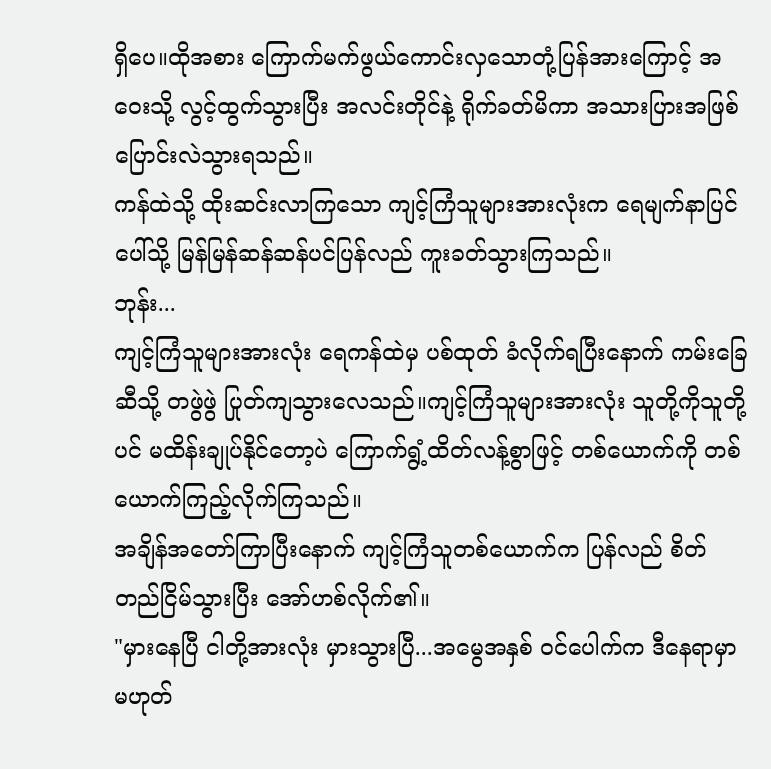ရှိပေ။ထိုအစား ကြောက်မက်ဖွယ်ကောင်းလှသောတုံ့ပြန်အားကြောင့် အဝေးသို့ လွင့်ထွက်သွားပြီး အလင်းတိုင်နဲ့ ရိုက်ခတ်မိကာ အသားပြားအဖြစ် ပြောင်းလဲသွားရသည်။
ကန်ထဲသို့ ထိုးဆင်းလာကြသော ကျင့်ကြံသူများအားလုံးက ရေမျက်နာပြင်ပေါ်သို့ မြန်မြန်ဆန်ဆန်ပင်ပြန်လည် ကူးခတ်သွားကြသည်။
ဘုန်း...
ကျင့်ကြံသူများအားလုံး ရေကန်ထဲမှ ပစ်ထုတ် ခံလိုက်ရပြီးနောက် ကမ်းခြေဆီသို့ တဖွဲဖွဲ ပြုတ်ကျသွားလေသည်။ကျင့်ကြံသူများအားလုံး သူတို့ကိုသူတို့ပင် မထိန်းချုပ်နိုင်တော့ပဲ ကြောက်ရွံ့ထိတ်လန့်စွာဖြင့် တစ်ယောက်ကို တစ်ယောက်ကြည့်လိုက်ကြသည်။
အချိန်အတော်ကြာပြီးနောက် ကျင့်ကြံသူတစ်ယောက်က ပြန်လည် စိတ်တည်ငြိမ်သွားပြီး အော်ဟစ်လိုက်၏။
"မှားနေပြီ ငါတို့အားလုံး မှားသွားပြီ...အမွေအနှစ် ဝင်ပေါက်က ဒီနေရာမှာ မဟုတ်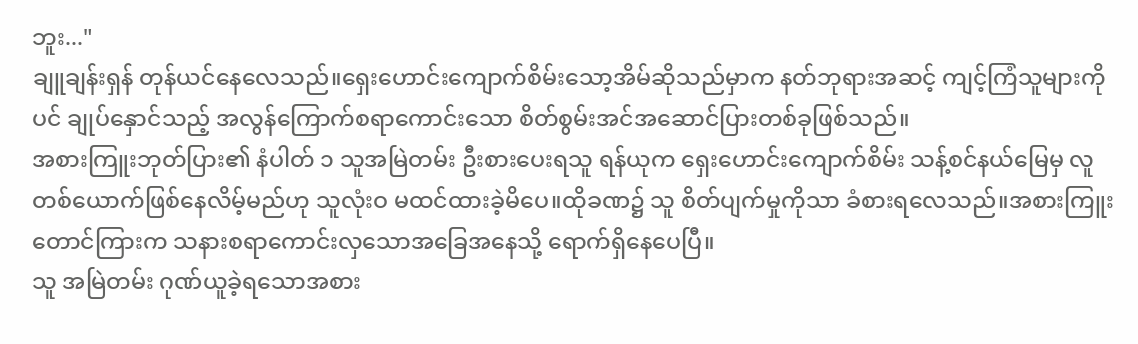ဘူး..."
ချူချန်းရှန် တုန်ယင်နေလေသည်။ရှေးဟောင်းကျောက်စိမ်းသော့အိမ်ဆိုသည်မှာက နတ်ဘုရားအဆင့် ကျင့်ကြံသူများကိုပင် ချုပ်နှောင်သည့် အလွန်ကြောက်စရာကောင်းသော စိတ်စွမ်းအင်အဆောင်ပြားတစ်ခုဖြစ်သည်။
အစားကြူးဘုတ်ပြား၏ နံပါတ် ၁ သူအမြဲတမ်း ဦးစားပေးရသူ ရန်ယုက ရှေးဟောင်းကျောက်စိမ်း သန့်စင်နယ်မြေမှ လူတစ်ယောက်ဖြစ်နေလိမ့်မည်ဟု သူလုံးဝ မထင်ထားခဲ့မိပေ။ထိုခဏ၌ သူ စိတ်ပျက်မှုကိုသာ ခံစားရလေသည်။အစားကြူးတောင်ကြားက သနားစရာကောင်းလှသောအခြေအနေသို့ ရောက်ရှိနေပေပြီ။
သူ အမြဲတမ်း ဂုဏ်ယူခဲ့ရသောအစား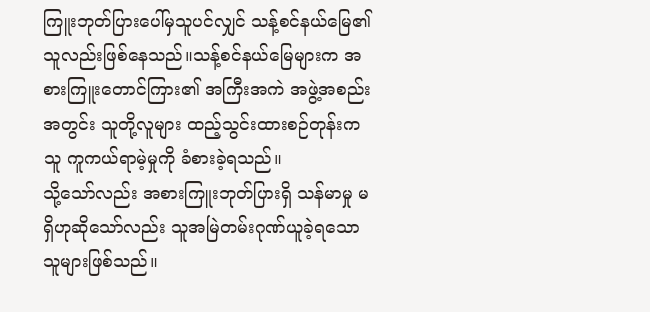ကြူးဘုတ်ပြားပေါ်မှသူပင်လျှင် သန့်စင်နယ်မြေ၏ သူလည်းဖြစ်နေသည်။သန့်စင်နယ်မြေများက အစားကြူးတောင်ကြား၏ အကြီးအကဲ အဖွဲ့အစည်းအတွင်း သူတို့လူများ ထည့်သွင်းထားစဉ်တုန်းက သူ ကူကယ်ရာမဲ့မှုကို ခံစားခဲ့ရသည်။
သို့သော်လည်း အစားကြူးဘုတ်ပြားရှိ သန်မာမှု မရှိဟုဆိုသော်လည်း သူအမြဲတမ်းဂုဏ်ယူခဲ့ရသော သူများဖြစ်သည်။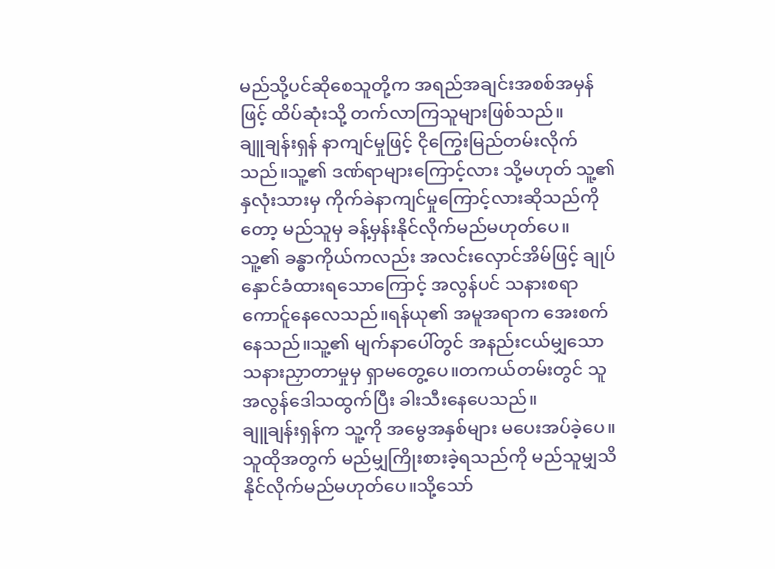မည်သို့ပင်ဆိုစေသူတို့က အရည်အချင်းအစစ်အမှန်ဖြင့် ထိပ်ဆုံးသို့ တက်လာကြသူများဖြစ်သည်။
ချူချန်းရှန် နာကျင်မှုဖြင့် ငိုကြွေးမြည်တမ်းလိုက်သည်။သူ့၏ ဒဏ်ရာများကြောင့်လား သို့မဟုတ် သူ့၏ နှလုံးသားမှ ကိုက်ခဲနာကျင်မှုကြောင့်လားဆိုသည်ကိုတော့ မည်သူမှ ခန့်မှန်းနိုင်လိုက်မည်မဟုတ်ပေ။
သူ့၏ ခန္ဓာကိုယ်ကလည်း အလင်းလှောင်အိမ်ဖြင့် ချုပ်နှောင်ခံထားရသောကြောင့် အလွန်ပင် သနားစရာကောင်ူနေလေသည်။ရန်ယု၏ အမူအရာက အေးစက်နေသည်။သူ့၏ မျက်နာပေါ်တွင် အနည်းငယ်မျှသောသနားညှာတာမှုမှ ရှာမတွေ့ပေ။တကယ်တမ်းတွင် သူ အလွန်ဒေါသထွက်ပြီး ခါးသီးနေပေသည်။
ချူချန်းရှန်က သူ့ကို အမွေအနှစ်များ မပေးအပ်ခဲ့ပေ။သူထိုအတွက် မည်မျှကြိုးစားခဲ့ရသည်ကို မည်သူမျှသိနိုင်လိုက်မည်မဟုတ်ပေ။သို့သော်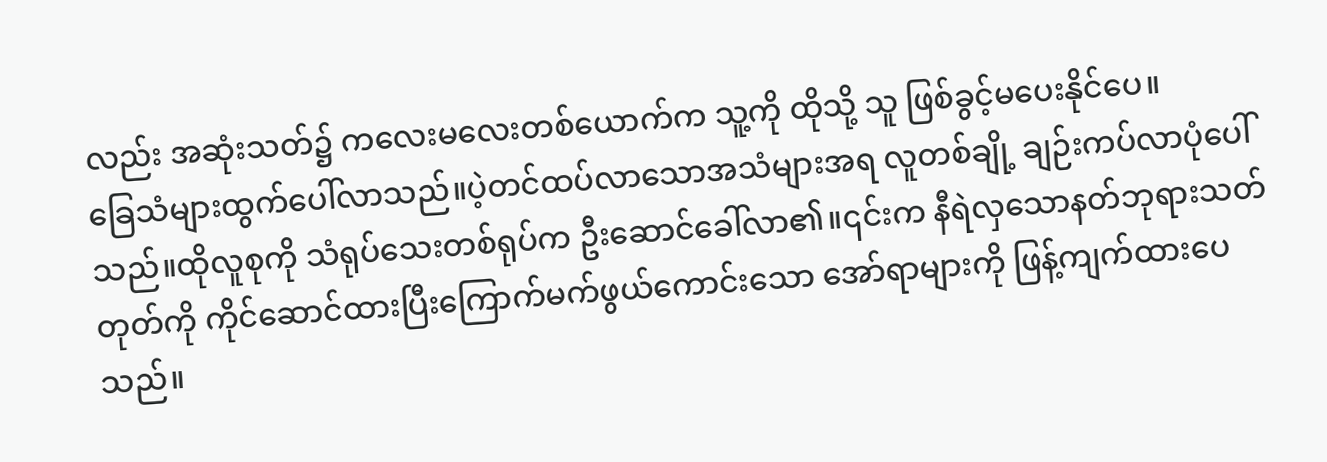လည်း အဆုံးသတ်၌ ကလေးမလေးတစ်ယောက်က သူ့ကို ထိုသို့ သူ ဖြစ်ခွင့်မပေးနိုင်ပေ။
ခြေသံများထွက်ပေါ်လာသည်။ပဲ့တင်ထပ်လာသောအသံများအရ လူတစ်ချို့ ချဉ်းကပ်လာပုံပေါ်သည်။ထိုလူစုကို သံရုပ်သေးတစ်ရုပ်က ဦးဆောင်ခေါ်လာ၏။၎င်းက နီရဲလှသောနတ်ဘုရားသတ်တုတ်ကို ကိုင်ဆောင်ထားပြီးကြောက်မက်ဖွယ်ကောင်းသော အော်ရာများကို ဖြန့်ကျက်ထားပေသည်။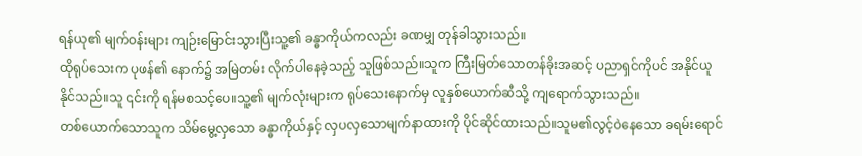ရန်ယု၏ မျက်ဝန်းများ ကျဉ်းမြောင်းသွားပြီးသူ့၏ ခန္ဓာကိုယ်ကလည်း ခဏမျှ တုန်ခါသွားသည်။
ထိုရုပ်သေးက ပုဖန်၏ နောက်၌ အမြဲတမ်း လိုက်ပါနေခဲ့သည့် သူဖြစ်သည်။သူက ကြီးမြတ်သောတန်ခိုးအဆင့် ပညာရှင်ကိုပင် အနိုင်ယူနိုင်သည်။သူ ၎င်းကို ရန်မစသင့်ပေ။သူ့၏ မျက်လုံးများက ရုပ်သေးနောက်မှ လူနှစ်ယောက်ဆီသို့ ကျရောက်သွားသည်။
တစ်ယောက်သောသူက သိမ်မွေ့လှသော ခန္ဓာကိုယ်နှင့် လှပလှသောမျက်နာထားကို ပိုင်ဆိုင်ထားသည်။သူမ၏လွင့်ဝဲနေသော ခရမ်းရောင်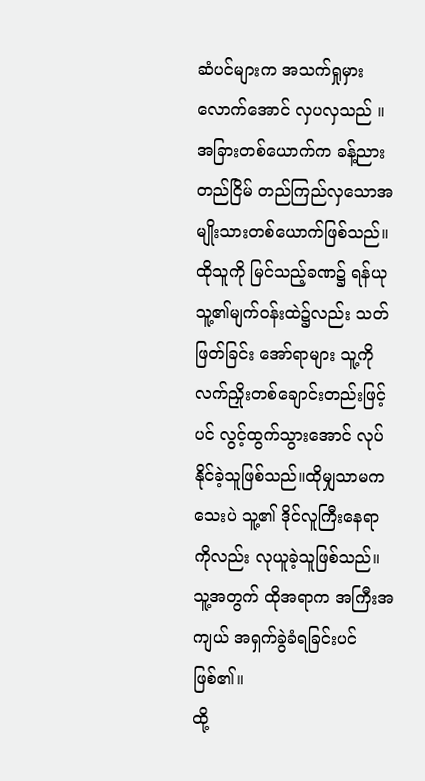ဆံပင်များက အသက်ရှုမှားလောက်အောင် လှပလှသည် ။အခြားတစ်ယောက်က ခန့်ညားတည်ငြိမ် တည်ကြည်လှသောအမျိုးသားတစ်ယောက်ဖြစ်သည်။
ထိုသူကို မြင်သည့်ခဏ၌ ရန်ယု သူ့၏မျက်ဝန်းထဲ၌လည်း သတ်ဖြတ်ခြင်း အော်ရာများ သူ့ကို လက်ညှိုးတစ်ချောင်းတည်းဖြင့်ပင် လွင့်ထွက်သွားအောင် လုပ်နိုင်ခဲ့သူဖြစ်သည်။ထိုမျှသာမကသေးပဲ သူ့၏ ဒိုင်လူကြီးနေရာကိုလည်း လုယူခဲ့သူဖြစ်သည်။သူ့အတွက် ထိုအရာက အကြီးအကျယ် အရှက်ခွဲခံရခြင်းပင်ဖြစ်၏။
ထို့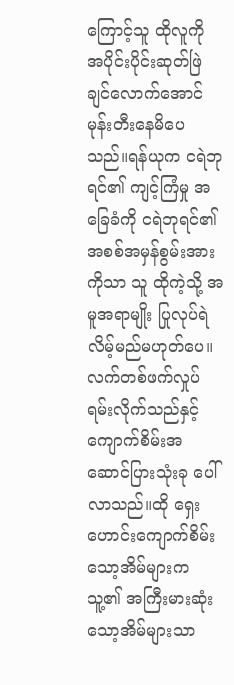ကြောင့်သူ ထိုလူကို အပိုင်းပိုင်းဆုတ်ဖြဲချင်လောက်အောင် မုန်းတီးနေမိပေသည်။ရန်ယုက ငရဲဘုရင်၏ ကျင့်ကြံမှု အခြေခံကို ငရဲဘုရင်၏ အစစ်အမှန်စွမ်းအားကိုသာ သူ ထိုကဲ့သို့ အမူအရာမျိုး ပြုလုပ်ရဲလိမ့်မည်မဟုတ်ပေ။
လက်တစ်ဖက်လှုပ်ရမ်းလိုက်သည်နှင့် ကျောက်စိမ်းအဆောင်ပြားသုံးခု ပေါ်လာသည်။ထို ရှေးဟောင်းကျောက်စိမ်းသော့အိမ်များက သူ့၏ အကြီးမားဆုံး သော့အိမ်များသာ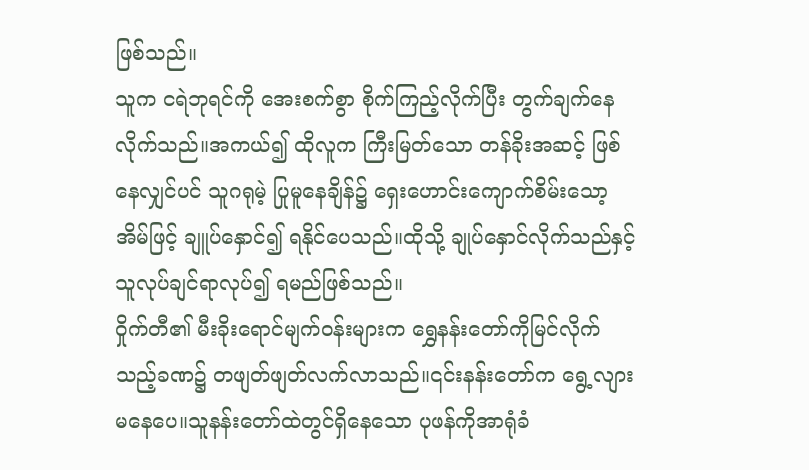ဖြစ်သည်။
သူက ငရဲဘုရင်ကို အေးစက်စွာ စိုက်ကြည့်လိုက်ပြီး တွက်ချက်နေလိုက်သည်။အကယ်၍ ထိုလူက ကြီးမြတ်သော တန်ခိုးအဆင့် ဖြစ်နေလျှင်ပင် သူဂရုမဲ့ ပြုမူနေချိန်၌ ရှေးဟောင်းကျောက်စိမ်းသော့အိမ်ဖြင့် ချူပ်နှောင်၍ ရနိုင်ပေသည်။ထိုသို့ ချုပ်နှောင်လိုက်သည်နှင့် သူလုပ်ချင်ရာလုပ်၍ ရမည်ဖြစ်သည်။
ဝှိုက်တီ၏ မီးခိုးရောင်မျက်ဝန်းများက ရွှေနန်းတော်ကိုမြင်လိုက်သည့်ခဏ၌ တဖျတ်ဖျတ်လက်လာသည်။၎င်းနန်းတော်က ရွေ့လျားမနေပေ။သူနန်းတော်ထဲတွင်ရှိနေသော ပုဖန်ကိုအာရုံခံ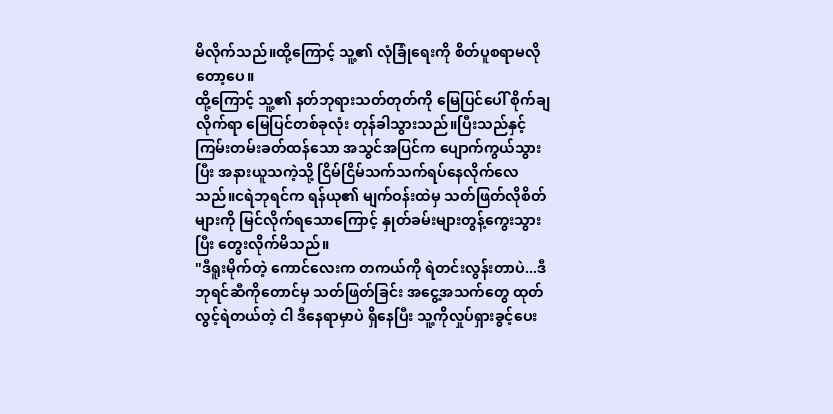မိလိုက်သည်။ထို့ကြောင့် သူ့၏ လုံခြုံရေးကို စိတ်ပူစရာမလိုတော့ပေ။
ထို့ကြောင့် သူ့၏ နတ်ဘုရားသတ်တုတ်ကို မြေပြင်ပေါ် စိုက်ချလိုက်ရာ မြေပြင်တစ်ခုလုံး တုန်ခါသွားသည်။ပြီးသည်နှင့် ကြမ်းတမ်းခတ်ထန်သော အသွင်အပြင်က ပျောက်ကွယ်သွားပြီး အနားယူသကဲ့သို့ ငြိမ်ငြိမ်သက်သက်ရပ်နေလိုက်လေသည်။ငရဲဘုရင်က ရန်ယု၏ မျက်ဝန်းထဲမှ သတ်ဖြတ်လိုစိတ်များကို မြင်လိုက်ရသောကြောင့် နှုတ်ခမ်းများတွန့်ကွေးသွားပြီး တွေးလိုက်မိသည်။
"ဒီရူးမိုက်တဲ့ ကောင်လေးက တကယ်ကို ရဲတင်းလွန်းတာပဲ...ဒီဘုရင်ဆီကိုတောင်မှ သတ်ဖြတ်ခြင်း အငွေ့အသက်တွေ ထုတ်လွင့်ရဲတယ်တဲ့ ငါ ဒီနေရာမှာပဲ ရှိနေပြီး သူ့ကိုလှုပ်ရှားခွင့်ပေး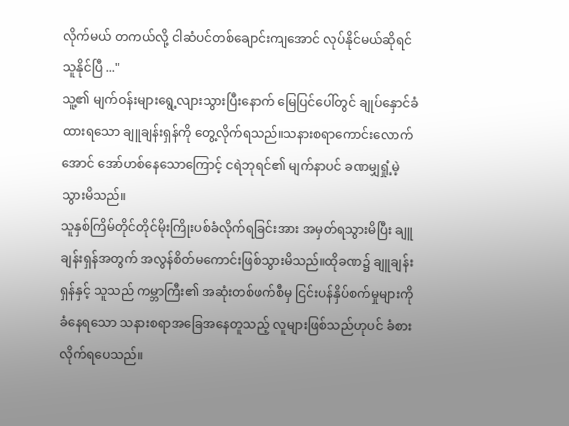လိုက်မယ် တကယ်လို့ ငါဆံပင်တစ်ချောင်းကျအောင် လုပ်နိုင်မယ်ဆိုရင် သူနိုင်ပြီ ..."
သူ့၏ မျက်ဝန်းများရွေ့လျားသွားပြီးနောက် မြေပြင်ပေါ်တွင် ချုပ်နှောင်ခံထားရသော ချူချန်းရှန်ကို တွေ့လိုက်ရသည်။သနားစရာကောင်းလောက်အောင် အော်ဟစ်နေသောကြောင့် ငရဲဘုရင်၏ မျက်နာပင် ခဏမျှရှုံ့မဲ့သွားမိသည်။
သူနှစ်ကြိမ်တိုင်တိုင်မိုးကြိုးပစ်ခံလိုက်ရခြင်းအား အမှတ်ရသွားမိပြီး ချူချန်းရှန်အတွက် အလွန်စိတ်မကောင်းဖြစ်သွားမိသည်။ထိုခဏ၌ ချူချန်းရှန်နှင့် သူသည် ကမ္ဘာကြီး၏ အဆုံးတစ်ဖက်စီမှ ငြင်းပန်နှိပ်စက်မှုများကို ခံနေရသော သနားစရာအခြေအနေတူသည့် လူများဖြစ်သည်ဟုပင် ခံစားလိုက်ရပေသည်။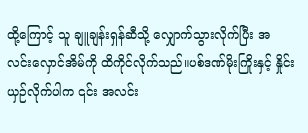ထို့ကြောင့် သူ ချူချန်းရှန်ဆီသို့ လျှောက်သွားလိုက်ပြီး အလင်းလှောင်အိမ်ကို ထိကိုင်လိုက်သည်။ပစ်ဒဏ်မိုးကြိုးနှင့် နှိုင်းယှဉ်လိုက်ပါက ၎င်း အလင်း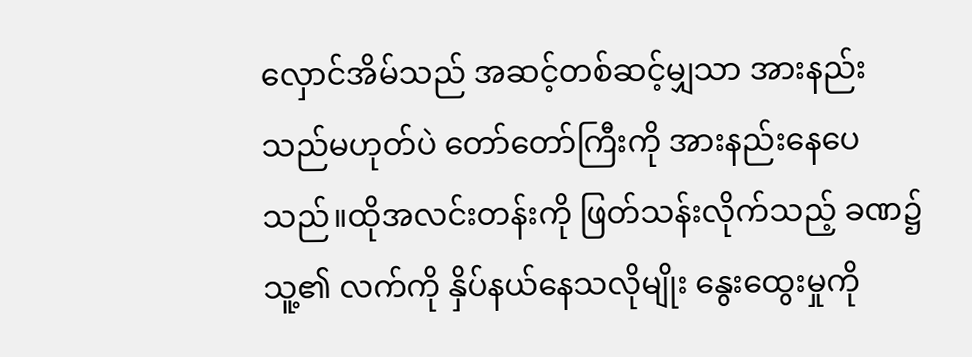လှောင်အိမ်သည် အဆင့်တစ်ဆင့်မျှသာ အားနည်းသည်မဟုတ်ပဲ တော်တော်ကြီးကို အားနည်းနေပေသည်။ထိုအလင်းတန်းကို ဖြတ်သန်းလိုက်သည့် ခဏ၌ သူ့၏ လက်ကို နှိပ်နယ်နေသလိုမျိုး နွေးထွေးမှုကို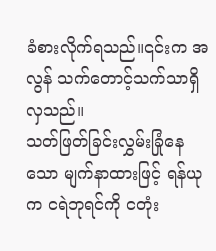ခံစားလိုက်ရသည်။၎င်းက အလွန် သက်တောင့်သက်သာရှိလှသည်။
သတ်ဖြတ်ခြင်းလွှမ်းခြုံနေသော မျက်နာထားဖြင့် ရန်ယုက ငရဲဘုရင်ကို ငတုံး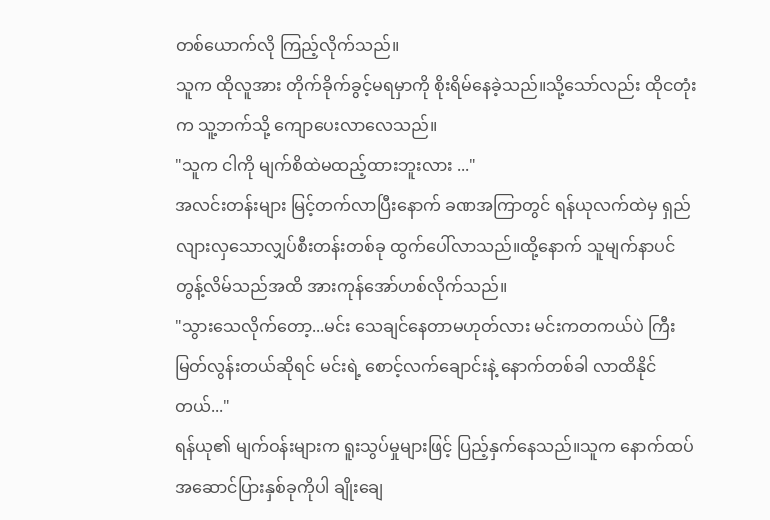တစ်ယောက်လို ကြည့်လိုက်သည်။
သူက ထိုလူအား တိုက်ခိုက်ခွင့်မရမှာကို စိုးရိမ်နေခဲ့သည်။သို့သော်လည်း ထိုငတုံးက သူ့ဘက်သို့ ကျောပေးလာလေသည်။
"သူက ငါကို မျက်စိထဲမထည့်ထားဘူးလား ..."
အလင်းတန်းများ မြင့်တက်လာပြီးနောက် ခဏအကြာတွင် ရန်ယုလက်ထဲမှ ရှည်လျားလှသောလျှပ်စီးတန်းတစ်ခု ထွက်ပေါ်လာသည်။ထို့နောက် သူမျက်နာပင်တွန့်လိမ်သည်အထိ အားကုန်အော်ဟစ်လိုက်သည်။
"သွားသေလိုက်တော့...မင်း သေချင်နေတာမဟုတ်လား မင်းကတကယ်ပဲ ကြီးမြတ်လွန်းတယ်ဆိုရင် မင်းရဲ့ စောင့်လက်ချောင်းနဲ့ နောက်တစ်ခါ လာထိနိုင်တယ်..."
ရန်ယု၏ မျက်ဝန်းများက ရူးသွပ်မှုများဖြင့် ပြည့်နှက်နေသည်။သူက နောက်ထပ်အဆောင်ပြားနှစ်ခုကိုပါ ချိုးချေ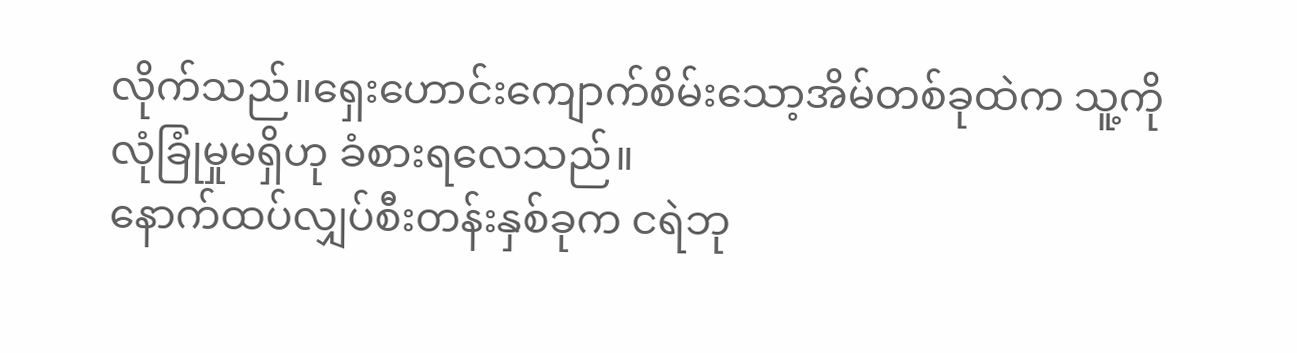လိုက်သည်။ရှေးဟောင်းကျောက်စိမ်းသော့အိမ်တစ်ခုထဲက သူ့ကို လုံခြုံမှုမရှိဟု ခံစားရလေသည်။
နောက်ထပ်လျှပ်စီးတန်းနှစ်ခုက ငရဲဘု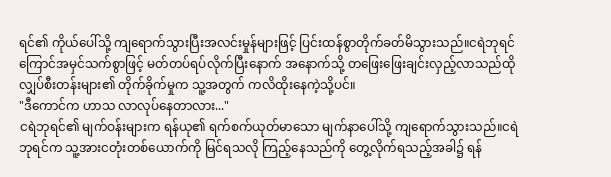ရင်၏ ကိုယ်ပေါ်သို့ ကျရောက်သွားပြီးအလင်းမှုန်များဖြင့် ပြင်းထန်စွာတိုက်ခတ်မိသွားသည်။ငရဲဘုရင် ကြောင်အမှင်သက်စွာဖြင့် မတ်တပ်ရပ်လိုက်ပြီးနောက် အနောက်သို့ တဖြေးဖြေးချင်းလှည့်လာသည်ထိုလျှပ်စီးတန်းများ၏ တိုက်ခိုက်မှုက သူ့အတွက် ကလိထိုးနေကဲ့သို့ပင်။
"ဒီကောင်က ဟာသ လာလုပ်နေတာလား..."
ငရဲဘုရင်၏ မျက်ဝန်းများက ရန်ယု၏ ရက်စက်ယုတ်မာသော မျက်နာပေါ်သို့ ကျရောက်သွားသည်။ငရဲဘုရင်က သူ့အားငတုံးတစ်ယောက်ကို မြင်ရသလို ကြည့်နေသည်ကို တွေ့လိုက်ရသည့်အခါ၌ ရန်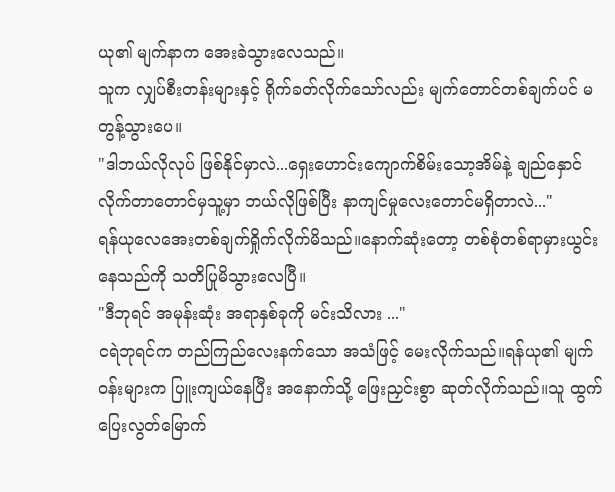ယု၏ မျက်နာက အေးခဲသွားလေသည်။
သူက လျှပ်စီးတန်းများနှင့် ရိုက်ခတ်လိုက်သော်လည်း မျက်တောင်တစ်ချက်ပင် မတွန့်သွားပေ။
"ဒါဘယ်လိုလုပ် ဖြစ်နိုင်မှာလဲ...ရှေးဟောင်းကျောက်စိမ်းသော့အိမ်နဲ့ ချည်နှောင်လိုက်တာတောင်မှသူ့မှာ ဘယ်လိုဖြစ်ပြီး နာကျင်မှုလေးတောင်မရှိတာလဲ..."
ရန်ယုလေအေးတစ်ချက်ရှိုက်လိုက်မိသည်။နောက်ဆုံးတော့ တစ်စုံတစ်ရာမှားယွင်းနေသည်ကို သတိပြုမိသွားလေပြီ။
"ဒီဘုရင် အမုန်းဆုံး အရာနှစ်ခုကို မင်းသိလား ..."
ငရဲဘုရင်က တည်ကြည်လေးနက်သော အသံဖြင့် မေးလိုက်သည်။ရန်ယု၏ မျက်ဝန်းများက ပြူးကျယ်နေပြီး အနောက်သို့ ဖြေးညှင်းစွာ ဆုတ်လိုက်သည်။သူ ထွက်ပြေးလွတ်မြောက်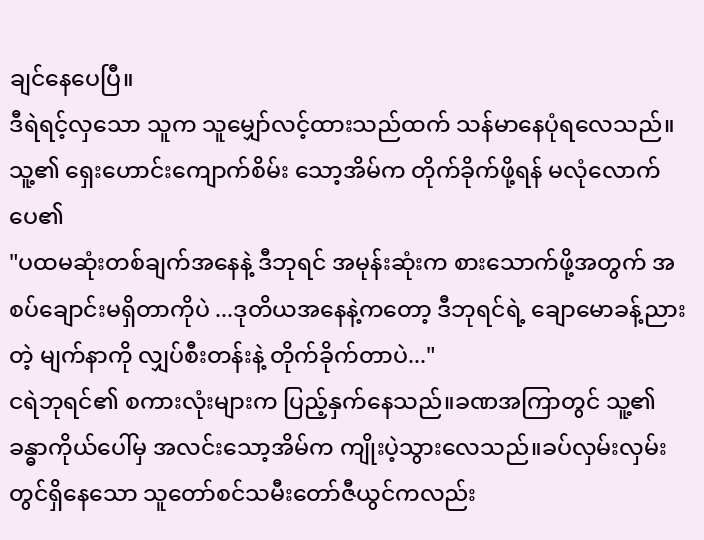ချင်နေပေပြီ။
ဒီရဲရင့်လှသော သူက သူမျှော်လင့်ထားသည်ထက် သန်မာနေပုံရလေသည်။သူ့၏ ရှေးဟောင်းကျောက်စိမ်း သော့အိမ်က တိုက်ခိုက်ဖို့ရန် မလုံလောက်ပေ၏
"ပထမဆုံးတစ်ချက်အနေနဲ့ ဒီဘုရင် အမုန်းဆုံးက စားသောက်ဖို့အတွက် အစပ်ချောင်းမရှိတာကိုပဲ ...ဒုတိယအနေနဲ့ကတော့ ဒီဘုရင်ရဲ့ ချောမောခန့်ညားတဲ့ မျက်နာကို လျှပ်စီးတန်းနဲ့ တိုက်ခိုက်တာပဲ..."
ငရဲဘုရင်၏ စကားလုံးများက ပြည့်နှက်နေသည်။ခဏအကြာတွင် သူ့၏ ခန္ဓာကိုယ်ပေါ်မှ အလင်းသော့အိမ်က ကျိုးပဲ့သွားလေသည်။ခပ်လှမ်းလှမ်းတွင်ရှိနေသော သူတော်စင်သမီးတော်ဇီယွင်ကလည်း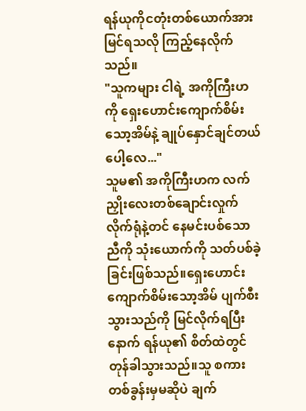ရန်ယုကိုငတုံးတစ်ယောက်အား မြင်ရသလို ကြည့်နေလိုက်သည်။
"သူကများ ငါရဲ့ အကိုကြီးဟကို ရှေးဟောင်းကျောက်စိမ်းသော့အိမ်နဲ့ ချုပ်နှောင်ချင်တယ်ပေါ့လေ..."
သူမ၏ အကိုကြီးဟက လက်ညှိုးလေးတစ်ချောင်းလှုက်လိုက်ရုံနဲ့တင် နေမင်းပစ်သော ညီကို သုံးယောက်ကို သတ်ပစ်ခဲ့ခြင်းဖြစ်သည်။ရှေးဟောင်းကျောက်စိမ်းသော့အိမ် ပျက်စီးသွားသည်ကို မြင်လိုက်ရပြီးနောက် ရန်ယု၏ စိတ်ထဲတွင် တုန်ခါသွားသည်။သူ စကားတစ်ခွန်းမှမဆိုပဲ ချက်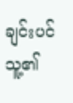ချင်းပင်
သူ့၏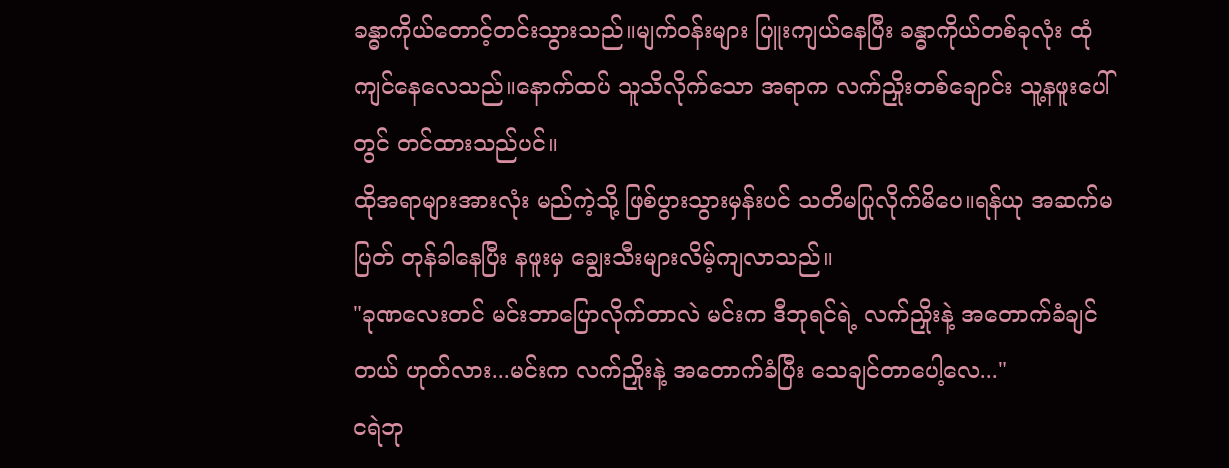ခန္ဓာကိုယ်တောင့်တင်းသွားသည်။မျက်ဝန်းများ ပြူးကျယ်နေပြီး ခန္ဓာကိုယ်တစ်ခုလုံး ထုံကျင်နေလေသည်။နောက်ထပ် သူသိလိုက်သော အရာက လက်ညှိုးတစ်ချောင်း သူ့နဖူးပေါ်တွင် တင်ထားသည်ပင်။
ထိုအရာများအားလုံး မည်ကဲ့သို့ ဖြစ်ပွားသွားမှန်းပင် သတိမပြုလိုက်မိပေ။ရန်ယု အဆက်မပြတ် တုန်ခါနေပြီး နဖူးမှ ချွေးသီးများလိမ့်ကျလာသည်။
"ခုဏလေးတင် မင်းဘာပြောလိုက်တာလဲ မင်းက ဒီဘုရင်ရဲ့ လက်ညှိုးနဲ့ အတောက်ခံချင်တယ် ဟုတ်လား...မင်းက လက်ညှိုးနဲ့ အတောက်ခံပြီး သေချင်တာပေါ့လေ..."
ငရဲဘု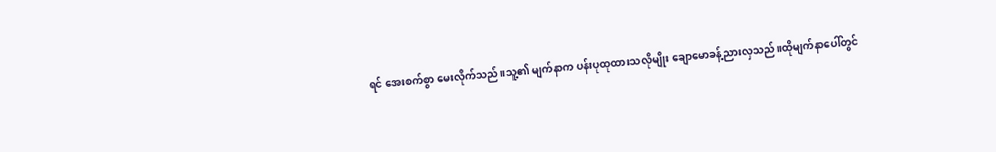ရင် အေးစက်စွာ မေးလိုက်သည်။သူ့၏ မျက်နာက ပန်းပုထုထားသလိုမျိုး ချောမောခန့်ညားလှသည်။ထိုမျက်နာပေါ်တွင်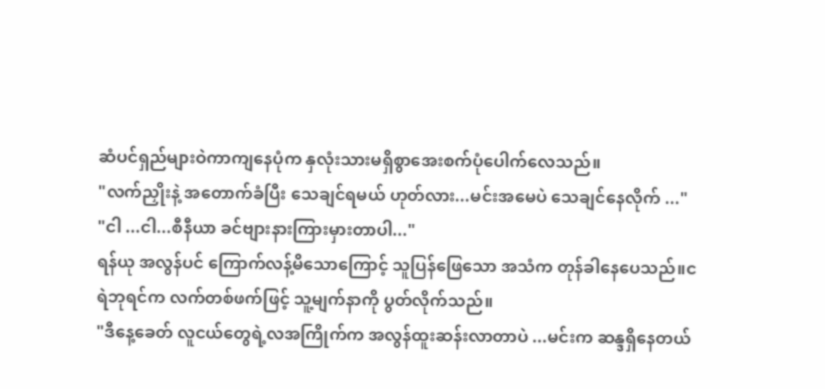ဆံပင်ရှည်များဝဲကာကျနေပုံက နှလုံးသားမရှိစွာအေးစက်ပုံပေါက်လေသည်။
"လက်ညှိုးနဲ့ အတောက်ခံပြီး သေချင်ရမယ် ဟုတ်လား...မင်းအမေပဲ သေချင်နေလိုက် ..."
"ငါ ...ငါ...စီနီယာ ခင်ဗျားနားကြားမှားတာပါ..."
ရန်ယု အလွန်ပင် ကြောက်လန့်မိသောကြောင့် သူပြန်ဖြေသော အသံက တုန်ခါနေပေသည်။ငရဲဘုရင်က လက်တစ်ဖက်ဖြင့် သူ့မျက်နာကို ပွတ်လိုက်သည်။
"ဒီနေ့ခေတ် လူငယ်တွေရဲ့လအကြိုက်က အလွန်ထူးဆန်းလာတာပဲ ...မင်းက ဆန္ဒရှိနေတယ်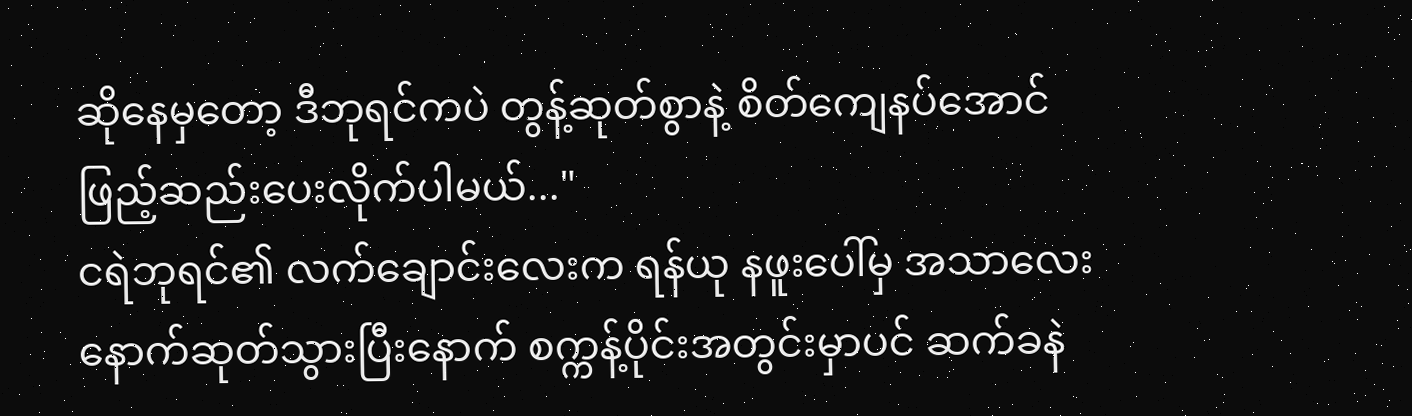ဆိုနေမှတော့ ဒီဘုရင်ကပဲ တွန့်ဆုတ်စွာနဲ့ စိတ်ကျေနပ်အောင် ဖြည့်ဆည်းပေးလိုက်ပါမယ်..."
ငရဲဘုရင်၏ လက်ချောင်းလေးက ရန်ယု နဖူးပေါ်မှ အသာလေးနောက်ဆုတ်သွားပြီးနောက် စက္ကန့်ပိုင်းအတွင်းမှာပင် ဆက်ခနဲ